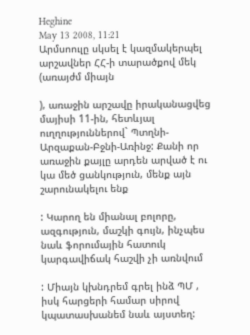Heghine
May 13 2008, 11:21
Արմսոուլը սկսել է կազմակերպել արշավներ ՀՀ-ի տարածքով մեկ (առայժմ միայն

), առաջին արշավը իրականացվեց մայիսի 11-ին, հետևյալ ուղղություններով` Պտղնի-Արզաքան-Բջնի-Առինջ: Քանի որ առաջին քայլը արդեն արված է ու կա մեծ ցանկություն, մենք այն շարունակելու ենք

: Կարող են միանալ բոլորը, ազգություն, մաշկի գույն, ինչպես նաև ֆորումային հատուկ կարգավիճակ հաշվի չի առնվում

: Միայն կխնդրեմ գրել ինձ ՊՄ , իսկ հարցերի համար սիրով կպատասխանեմ նաև այստեղ: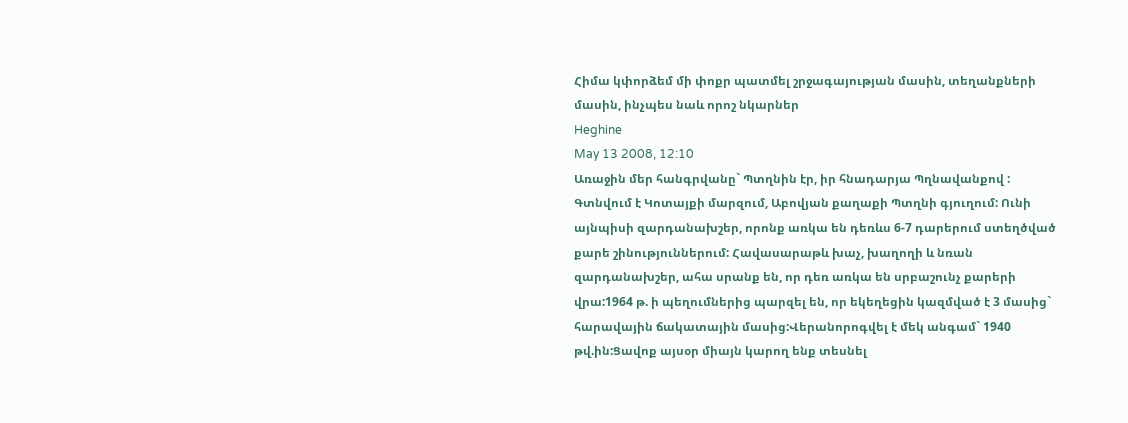Հիմա կփորձեմ մի փոքր պատմել շրջագայության մասին, տեղանքների մասին, ինչպես նաև որոշ նկարներ
Heghine
May 13 2008, 12:10
Առաջին մեր հանգրվանը` Պտղնին էր, իր հնադարյա Պղնավանքով : Գտնվում է Կոտայքի մարզում, Աբովյան քաղաքի Պտղնի գյուղում: Ունի այնպիսի զարդանախշեր, որոնք առկա են դեռևս 6-7 դարերում ստեղծված քարե շինություններում: Հավասարաթև խաչ, խաղողի և նռան զարդանախշեր, ահա սրանք են, որ դեռ առկա են սրբաշունչ քարերի վրա:1964 թ. ի պեղումներից պարզել են, որ եկեղեցին կազմված է 3 մասից` հարավային ճակատային մասից:Վերանորոգվել է մեկ անգամ` 1940 թվ.ին:Ցավոք այսօր միայն կարող ենք տեսնել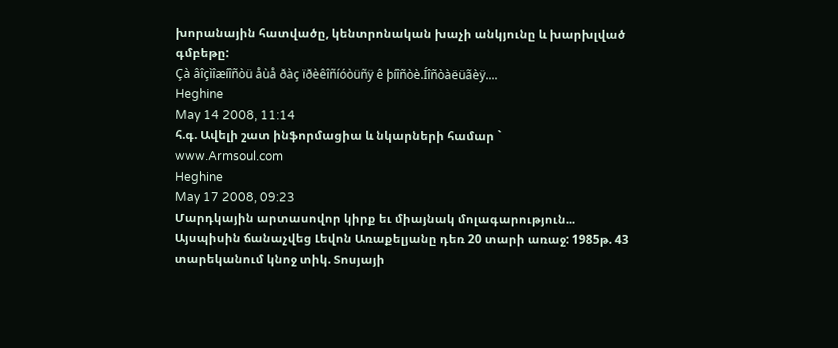խորանային հատվածը, կենտրոնական խաչի անկյունը և խարխլված գմբեթը:
Çà âîçìîæíîñòü åùå ðàç ïðèêîñíóòüñÿ ê þíîñòè.Íîñòàëüãèÿ....
Heghine
May 14 2008, 11:14
հ.գ. Ավելի շատ ինֆորմացիա և նկարների համար `
www.Armsoul.com
Heghine
May 17 2008, 09:23
Մարդկային արտասովոր կիրք եւ միայնակ մոլագարություն... Այսպիսին ճանաչվեց Լեվոն Առաքելյանը դեռ 20 տարի առաջ: 1985թ. 43 տարեկանում կնոջ տիկ. Տոսյայի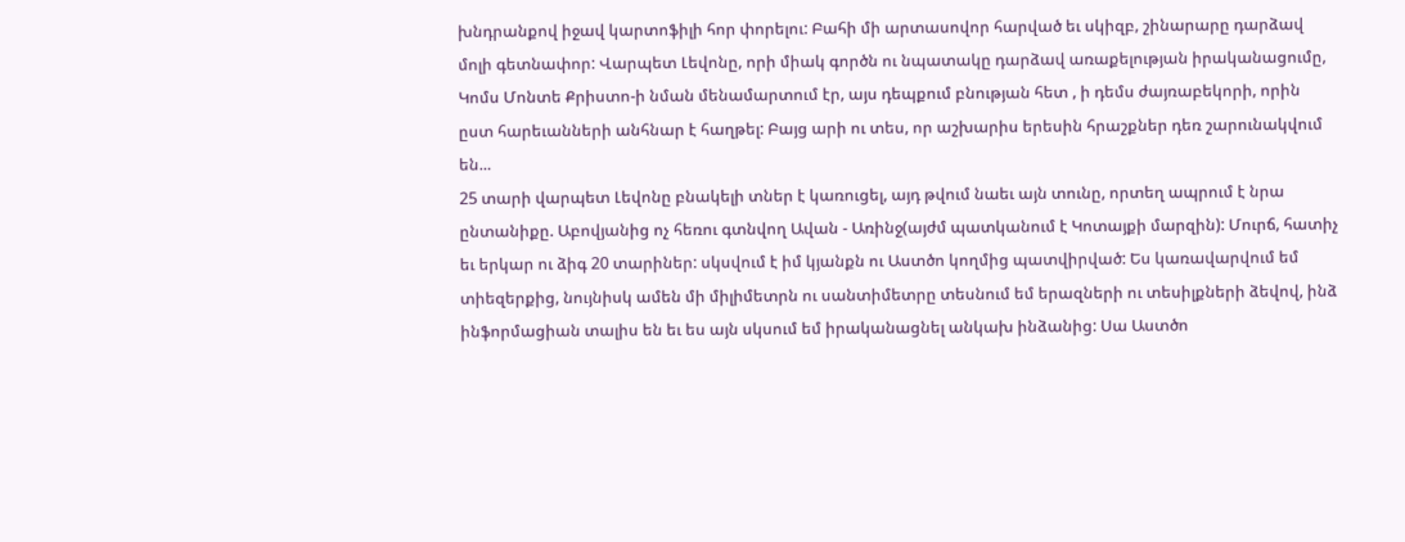խնդրանքով իջավ կարտոֆիլի հոր փորելու: Բահի մի արտասովոր հարված եւ սկիզբ, շինարարը դարձավ մոլի գետնափոր: Վարպետ Լեվոնը, որի միակ գործն ու նպատակը դարձավ առաքելության իրականացումը, Կոմս Մոնտե Քրիստո-ի նման մենամարտում էր, այս դեպքում բնության հետ , ի դեմս ժայռաբեկորի, որին ըստ հարեւանների անհնար է հաղթել: Բայց արի ու տես, որ աշխարիս երեսին հրաշքներ դեռ շարունակվում են...
25 տարի վարպետ Լեվոնը բնակելի տներ է կառուցել, այդ թվում նաեւ այն տունը, որտեղ ապրում է նրա ընտանիքը. Աբովյանից ոչ հեռու գտնվող Ավան - Առինջ(այժմ պատկանում է Կոտայքի մարզին): Մուրճ, հատիչ եւ երկար ու ձիգ 20 տարիներ: սկսվում է իմ կյանքն ու Աստծո կողմից պատվիրված: Ես կառավարվում եմ տիեզերքից, նույնիսկ ամեն մի միլիմետրն ու սանտիմետրը տեսնում եմ երազների ու տեսիլքների ձեվով, ինձ ինֆորմացիան տալիս են եւ ես այն սկսում եմ իրականացնել անկախ ինձանից: Սա Աստծո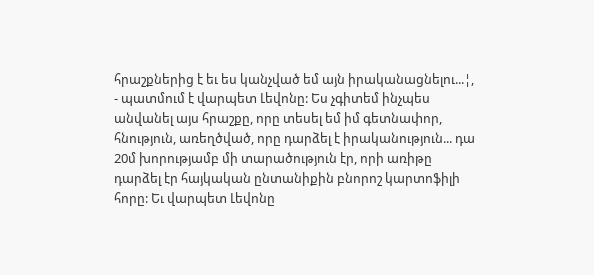հրաշքներից է եւ ես կանչված եմ այն իրականացնելու...¦, - պատմում է վարպետ Լեվոնը: Ես չգիտեմ ինչպես անվանել այս հրաշքը, որը տեսել եմ իմ գետնափոր, հնություն, առեղծված, որը դարձել է իրականություն... դա 20մ խորությամբ մի տարածություն էր, որի առիթը դարձել էր հայկական ընտանիքին բնորոշ կարտոֆիլի հորը: Եւ վարպետ Լեվոնը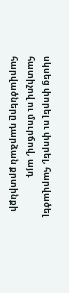սկսեց փորել ու փորել, հարվածել հատիչով ու մուրճով, այդ հարվածները դարձան քրտինքի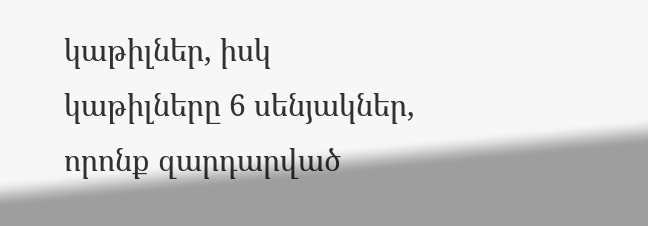կաթիլներ, իսկ կաթիլները 6 սենյակներ, որոնք զարդարված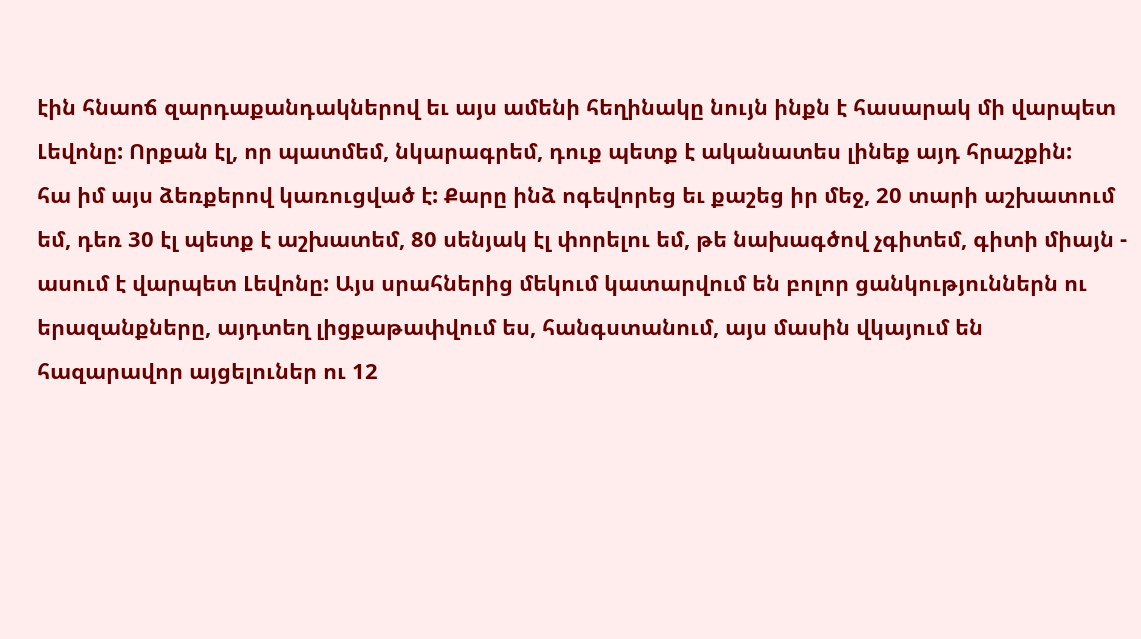էին հնաոճ զարդաքանդակներով եւ այս ամենի հեղինակը նույն ինքն է հասարակ մի վարպետ Լեվոնը: Որքան էլ, որ պատմեմ, նկարագրեմ, դուք պետք է ականատես լինեք այդ հրաշքին:
հա իմ այս ձեռքերով կառուցված է: Քարը ինձ ոգեվորեց եւ քաշեց իր մեջ, 20 տարի աշխատում եմ, դեռ 30 էլ պետք է աշխատեմ, 80 սենյակ էլ փորելու եմ, թե նախագծով չգիտեմ, գիտի միայն - ասում է վարպետ Լեվոնը: Այս սրահներից մեկում կատարվում են բոլոր ցանկություններն ու երազանքները, այդտեղ լիցքաթափվում ես, հանգստանում, այս մասին վկայում են հազարավոր այցելուներ ու 12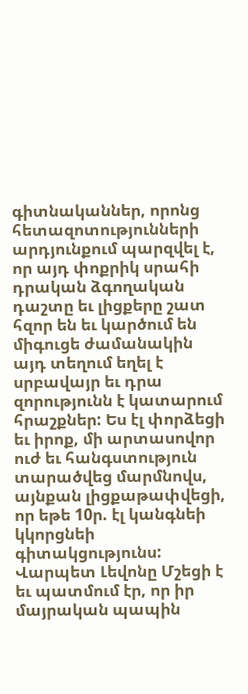գիտնականներ, որոնց հետազոտությունների արդյունքում պարզվել է, որ այդ փոքրիկ սրահի դրական ձգողական դաշտը եւ լիցքերը շատ հզոր են եւ կարծում են միգուցե ժամանակին այդ տեղում եղել է սրբավայր եւ դրա զորությունն է կատարում հրաշքներ: Ես էլ փորձեցի եւ իրոք, մի արտասովոր ուժ եւ հանգստություն տարածվեց մարմնովս, այնքան լիցքաթափվեցի, որ եթե 10ր. էլ կանգնեի կկորցնեի գիտակցությունս:
Վարպետ Լեվոնը Մշեցի է եւ պատմում էր, որ իր մայրական պապին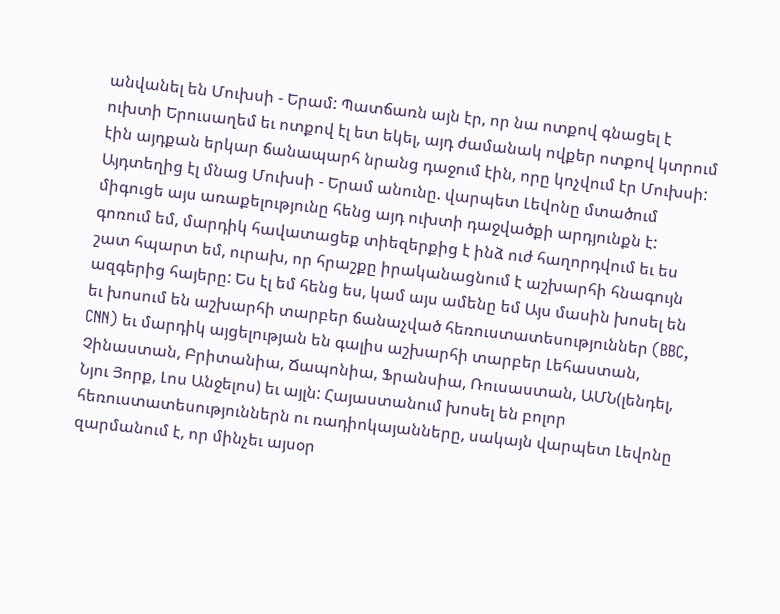անվանել են Մուխսի - Երամ: Պատճառն այն էր, որ նա ոտքով գնացել է ուխտի Երուսաղեմ եւ ոտքով էլ ետ եկել, այդ ժամանակ ովքեր ոտքով կտրում էին այդքան երկար ճանապարհ նրանց դաջում էին, որը կոչվում էր Մուխսի: Այդտեղից էլ մնաց Մուխսի - Երամ անունը. վարպետ Լեվոնը մտածում միգուցե այս առաքելությունը հենց այդ ուխտի դաջվածքի արդյունքն է:
գոռում եմ, մարդիկ հավատացեք տիեզերքից է ինձ ուժ հաղորդվում եւ ես շատ հպարտ եմ, ուրախ, որ հրաշքը իրականացնում է աշխարհի հնագույն ազգերից հայերը: Ես էլ եմ հենց ես, կամ այս ամենը եմ Այս մասին խոսել են եւ խոսում են աշխարհի տարբեր ճանաչված հեռուստատեսություններ (BBC, CNN) եւ մարդիկ այցելության են գալիս աշխարհի տարբեր Լեհաստան, Չինաստան, Բրիտանիա, Ճապոնիա, Ֆրանսիա, Ռուսաստան, ԱՄՆ(լենդել, Նյու Յորք, Լոս Անջելոս) եւ այլն: Հայաստանում խոսել են բոլոր հեռուստատեսություններն ու ռադիոկայանները, սակայն վարպետ Լեվոնը զարմանում է, որ մինչեւ այսօր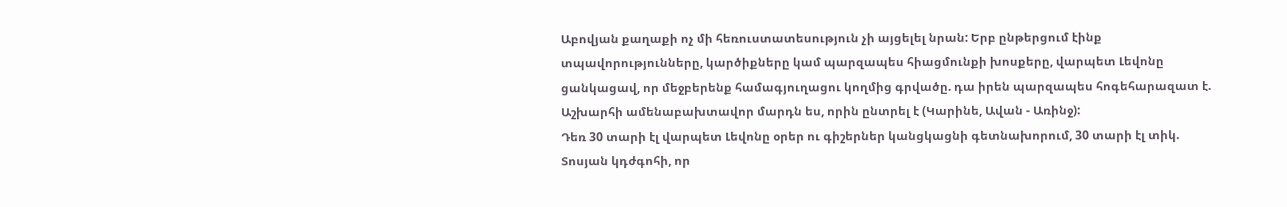Աբովյան քաղաքի ոչ մի հեռուստատեսություն չի այցելել նրան: Երբ ընթերցում էինք տպավորությունները, կարծիքները կամ պարզապես հիացմունքի խոսքերը, վարպետ Լեվոնը ցանկացավ, որ մեջբերենք համագյուղացու կողմից գրվածը. դա իրեն պարզապես հոգեհարազատ է. Աշխարհի ամենաբախտավոր մարդն ես, որին ընտրել է (Կարինե, Ավան - Առինջ):
Դեռ 30 տարի էլ վարպետ Լեվոնը օրեր ու գիշերներ կանցկացնի գետնախորում, 30 տարի էլ տիկ. Տոսյան կդժգոհի, որ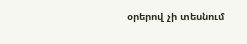օրերով չի տեսնում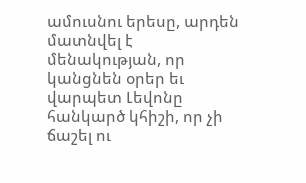ամուսնու երեսը, արդեն մատնվել է մենակության, որ կանցնեն օրեր եւ վարպետ Լեվոնը հանկարծ կհիշի, որ չի ճաշել ու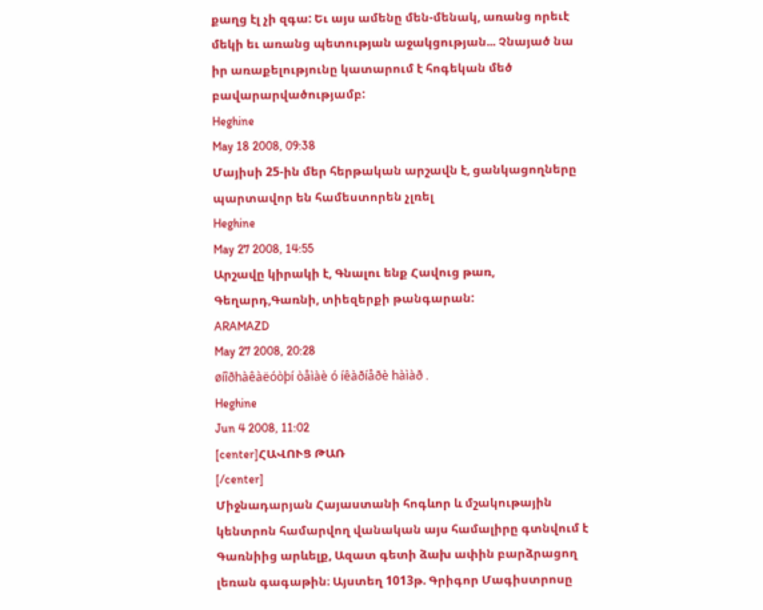քաղց էլ չի զգա: Եւ այս ամենը մեն-մենակ, առանց որեւէ մեկի եւ առանց պետության աջակցության... Չնայած նա իր առաքելությունը կատարում է հոգեկան մեծ բավարարվածությամբ:
Heghine
May 18 2008, 09:38
Մայիսի 25-ին մեր հերթական արշավն է, ցանկացողները պարտավոր են համեստորեն չլռել
Heghine
May 27 2008, 14:55
Արշավը կիրակի է, Գնալու ենք Հավուց թառ, Գեղարդ,Գառնի, տիեզերքի թանգարան:
ARAMAZD
May 27 2008, 20:28
øíîðhàêàëóòþí òåìàè ó íêàðíåðè hàìàð .
Heghine
Jun 4 2008, 11:02
[center]ՀԱՎՈՒՑ ԹԱՌ
[/center]
Միջնադարյան Հայաստանի հոգևոր և մշակութային կենտրոն համարվող վանական այս համալիրը գտնվում է Գառնիից արևելք, Ազատ գետի ձախ ափին բարձրացող լեռան գագաթին։ Այստեղ 1013թ. Գրիգոր Մագիստրոսը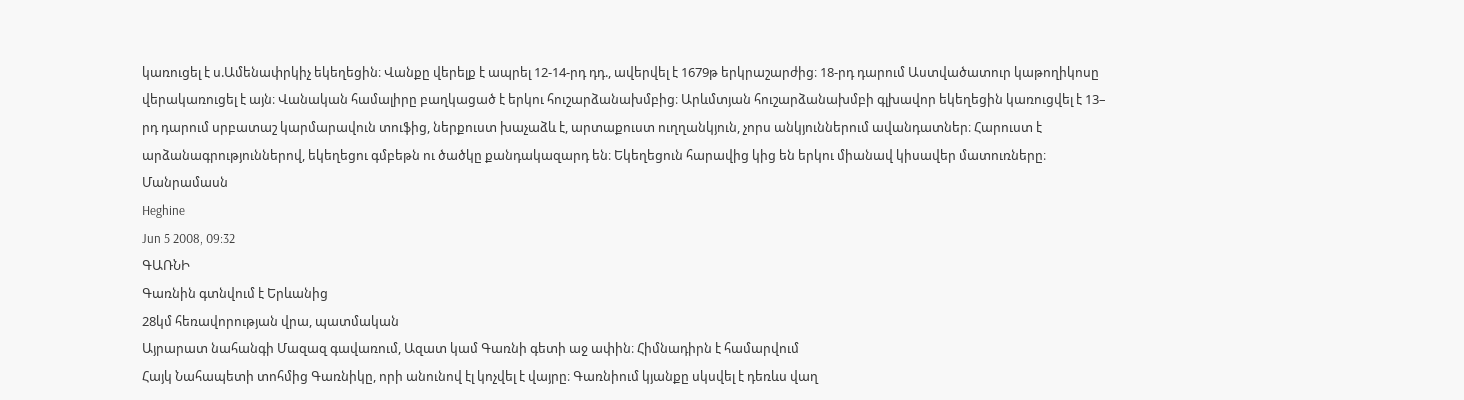կառուցել է ս.Ամենափրկիչ եկեղեցին։ Վանքը վերելք է ապրել 12-14-րդ դդ., ավերվել է 1679թ երկրաշարժից։ 18-րդ դարում Աստվածատուր կաթողիկոսը վերակառուցել է այն։ Վանական համալիրը բաղկացած է երկու հուշարձանախմբից։ Արևմտյան հուշարձանախմբի գլխավոր եկեղեցին կառուցվել է 13– րդ դարում սրբատաշ կարմարավուն տուֆից, ներքուստ խաչաձև է, արտաքուստ ուղղանկյուն, չորս անկյուններում ավանդատներ։ Հարուստ է արձանագրություններով, եկեղեցու գմբեթն ու ծածկը քանդակազարդ են։ Եկեղեցուն հարավից կից են երկու միանավ կիսավեր մատուռները։
Մանրամասն
Heghine
Jun 5 2008, 09:32
ԳԱՌՆԻ
Գառնին գտնվում է Երևանից
28կմ հեռավորության վրա, պատմական
Այրարատ նահանգի Մազազ գավառում, Ազատ կամ Գառնի գետի աջ ափին։ Հիմնադիրն է համարվում
Հայկ Նահապետի տոհմից Գառնիկը, որի անունով էլ կոչվել է վայրը։ Գառնիում կյանքը սկսվել է դեռևս վաղ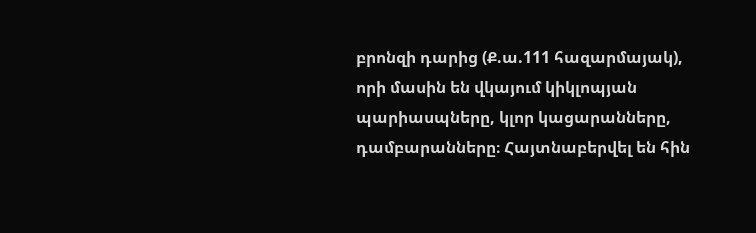բրոնզի դարից (Ք.ա.111 հազարմայակ), որի մասին են վկայում կիկլոպյան պարիասպները, կլոր կացարանները, դամբարանները։ Հայտնաբերվել են հին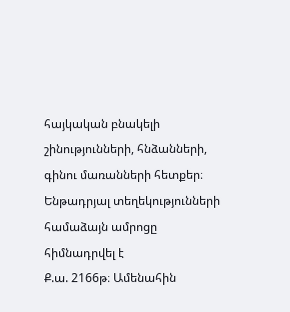հայկական բնակելի շինությունների, հնձանների, գինու մառանների հետքեր։ Ենթադրյալ տեղեկությունների համաձայն ամրոցը հիմնադրվել է
Ք.ա. 2166թ։ Ամենահին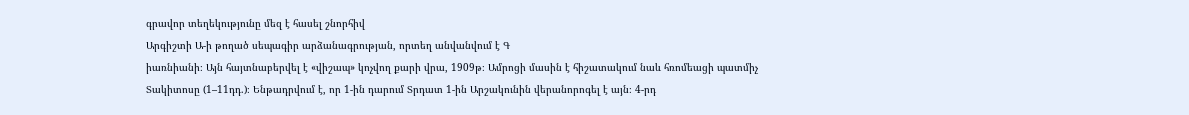գրավոր տեղեկությունը մեզ է հասել շնորհիվ
Արգիշտի Ա-ի թողած սեպագիր արձանագրության, որտեղ անվանվում է Գ
իառնիանի։ Այն հայտնաբերվել է «վիշապ» կոչվող քարի վրա, 1909թ։ Ամրոցի մասին է հիշատակում նաև հռոմեացի պատմիչ
Տակիտոսը (1–11դդ.)։ Ենթադրվում է, որ 1-ին դարում Տրդատ 1-ին Արշակունին վերանորոգել է այն։ 4-րդ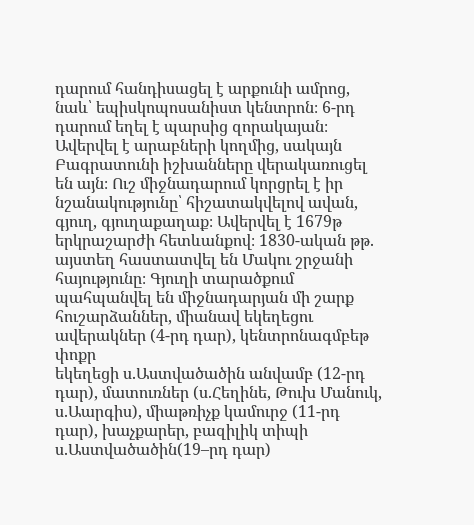դարում հանդիսացել է արքունի ամրոց, նաև՝ եպիսկոպոսանիստ կենտրոն։ 6-րդ դարում եղել է պարսից զորակայան։ Ավերվել է արաբների կողմից, սակայն Բագրատունի իշխանները վերակառուցել են այն։ Ուշ միջնադարում կորցրել է իր նշանակությունը՝ հիշատակվելով ավան, գյուղ, գյուղաքաղաք։ Ավերվել է 1679թ երկրաշարժի հետևանքով։ 1830-ական թթ. այստեղ հաստատվել են Մակու շրջանի հայությունը։ Գյուղի տարածքում պահպանվել են միջնադարյան մի շարք հուշարձաններ, միանավ եկեղեցու ավերակներ (4-րդ դար), կենտրոնագմբեթ փոքր
եկեղեցի ս.Աստվածածին անվամբ (12-րդ դար), մատուռներ (ս.Հեղինե, Թուխ Մանուկ, ս.Աարգիս), միաթռիչք կամուրջ (11-րդ դար), խաչքարեր, բազիլիկ տիպի ս.Աստվածածին(19–րդ դար)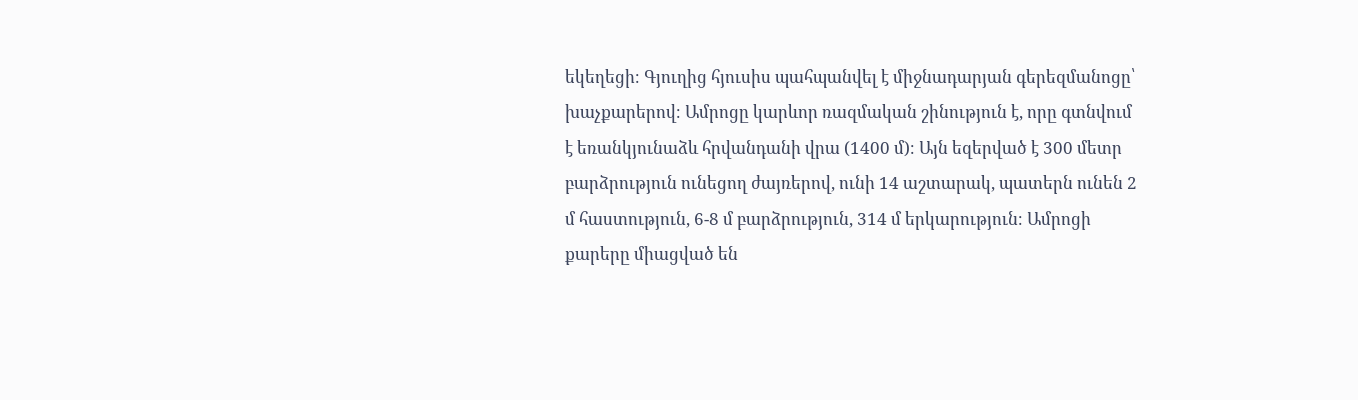եկեղեցի։ Գյուղից հյուսիս պահպանվել է միջնադարյան գերեզմանոցը՝ խաչքարերով։ Ամրոցը կարևոր ռազմական շինություն է, որը գտնվում է եռանկյունաձև հրվանդանի վրա (1400 մ)։ Այն եզերված է 300 մետր բարձրություն ունեցող ժայռերով, ունի 14 աշտարակ, պատերն ունեն 2 մ հաստություն, 6-8 մ բարձրություն, 314 մ երկարություն։ Ամրոցի քարերը միացված են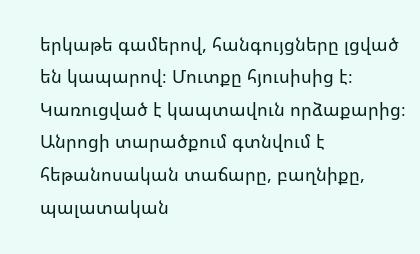երկաթե գամերով, հանգույցները լցված են կապարով։ Մուտքը հյուսիսից է։ Կառուցված է կապտավուն որձաքարից։ Անրոցի տարածքում գտնվում է հեթանոսական տաճարը, բաղնիքը, պալատական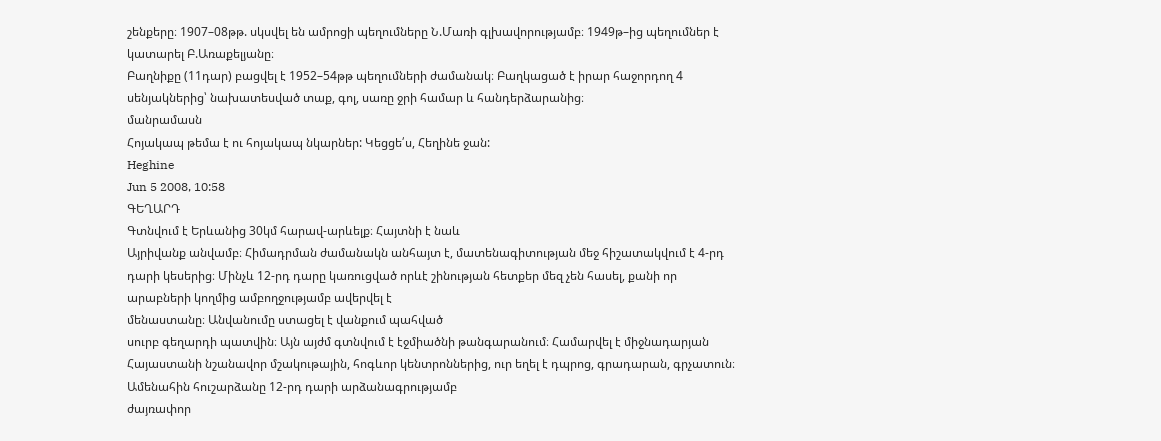շենքերը։ 1907–08թթ. սկսվել են ամրոցի պեղումները Ն.Մառի գլխավորությամբ։ 1949թ–ից պեղումներ է կատարել Բ.Առաքելյանը։
Բաղնիքը (11դար) բացվել է 1952–54թթ պեղումների ժամանակ։ Բաղկացած է իրար հաջորդող 4 սենյակներից՝ նախատեսված տաք, գոլ, սառը ջրի համար և հանդերձարանից։
մանրամասն
Հոյակապ թեմա է ու հոյակապ նկարներ: Կեցցե՛ս, Հեղինե ջան:
Heghine
Jun 5 2008, 10:58
ԳԵՂԱՐԴ
Գտնվում է Երևանից 30կմ հարավ-արևելք։ Հայտնի է նաև
Այրիվանք անվամբ։ Հիմադրման ժամանակն անհայտ է, մատենագիտության մեջ հիշատակվում է 4-րդ դարի կեսերից։ Մինչև 12-րդ դարը կառուցված որևէ շինության հետքեր մեզ չեն հասել, քանի որ արաբների կողմից ամբողջությամբ ավերվել է
մենաստանը։ Անվանումը ստացել է վանքում պահված
սուրբ գեղարդի պատվին։ Այն այժմ գտնվում է էջմիածնի թանգարանում։ Համարվել է միջնադարյան Հայաստանի նշանավոր մշակութային, հոգևոր կենտրոններից, ուր եղել է դպրոց, գրադարան, գրչատուն։ Ամենահին հուշարձանը 12-րդ դարի արձանագրությամբ
ժայռափոր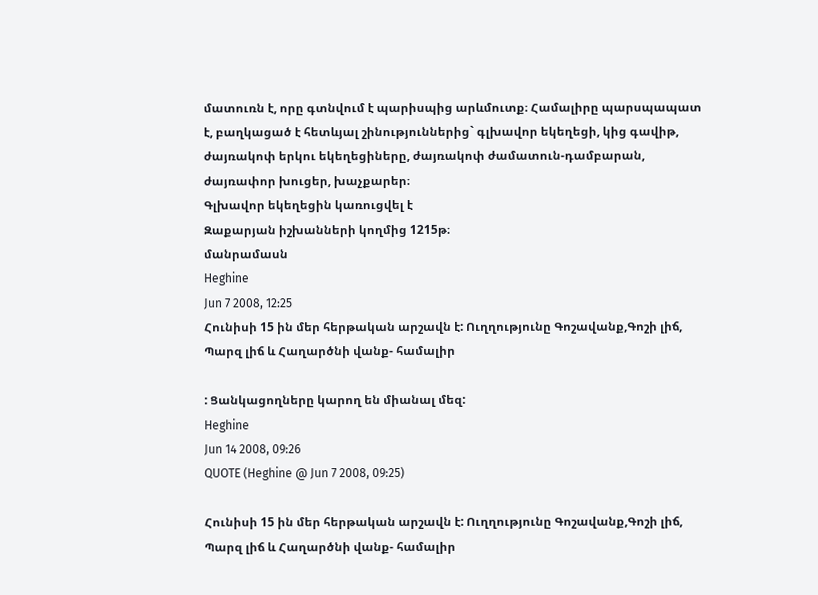մատուռն է, որը գտնվում է պարիսպից արևմուտք։ Համալիրը պարսպապատ է, բաղկացած է հետևյալ շինություններից` գլխավոր եկեղեցի, կից գավիթ, ժայռակոփ երկու եկեղեցիները, ժայռակոփ ժամատուն-դամբարան, ժայռափոր խուցեր, խաչքարեր։
Գլխավոր եկեղեցին կառուցվել է
Զաքարյան իշխանների կողմից 1215թ։
մանրամասն
Heghine
Jun 7 2008, 12:25
Հունիսի 15 ին մեր հերթական արշավն է: Ուղղությունը Գոշավանք,Գոշի լիճ, Պարզ լիճ և Հաղարծնի վանք- համալիր

: Ցանկացողները կարող են միանալ մեզ:
Heghine
Jun 14 2008, 09:26
QUOTE (Heghine @ Jun 7 2008, 09:25)

Հունիսի 15 ին մեր հերթական արշավն է: Ուղղությունը Գոշավանք,Գոշի լիճ, Պարզ լիճ և Հաղարծնի վանք- համալիր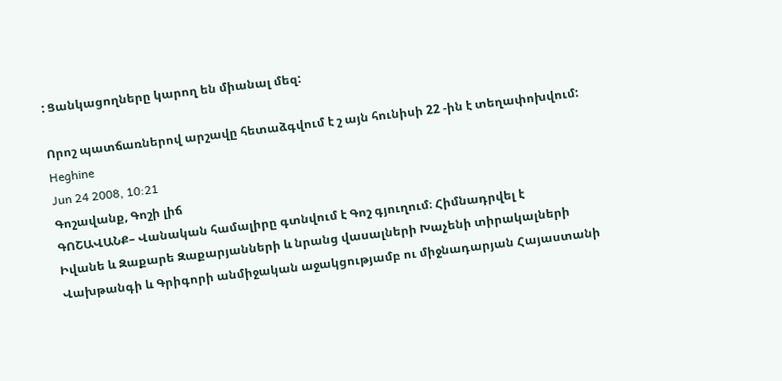: Ցանկացողները կարող են միանալ մեզ:

Որոշ պատճառներով արշավը հետաձգվում է շ այն հունիսի 22 -ին է տեղափոխվում:
Heghine
Jun 24 2008, 10:21
Գոշավանք, Գոշի լիճ
ԳՈՇԱՎԱՆՔ– Վանական համալիրը գտնվում է Գոշ գյուղում։ Հիմնադրվել է
Իվանե և Զաքարե Զաքարյանների և նրանց վասալների Խաչենի տիրակալների Վախթանգի և Գրիգորի անմիջական աջակցությամբ ու միջնադարյան Հայաստանի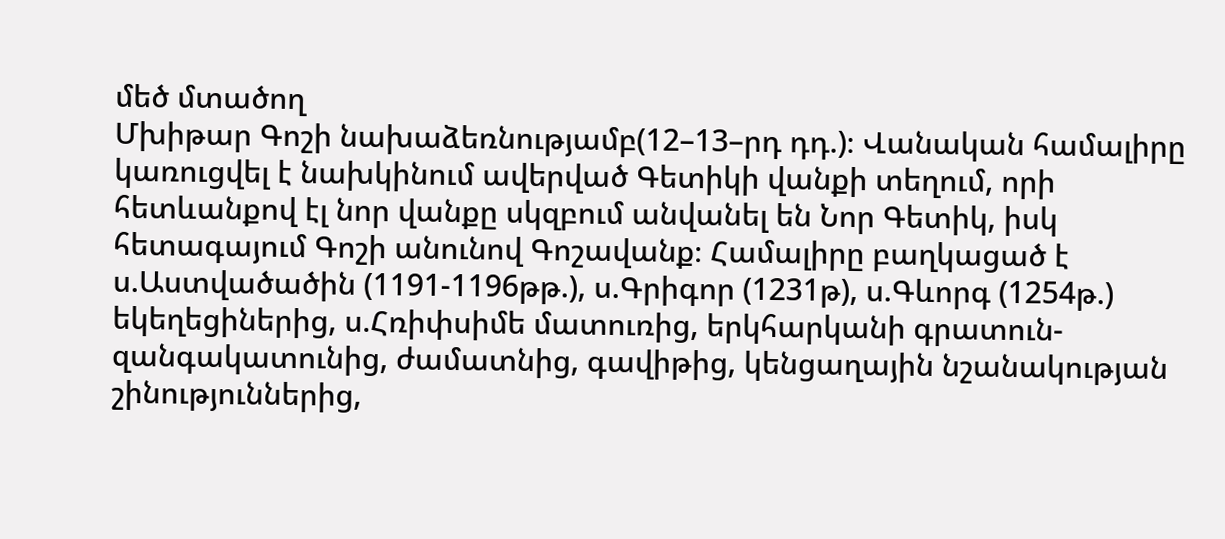մեծ մտածող
Մխիթար Գոշի նախաձեռնությամբ(12–13–րդ դդ.)։ Վանական համալիրը կառուցվել է նախկինում ավերված Գետիկի վանքի տեղում, որի հետևանքով էլ նոր վանքը սկզբում անվանել են Նոր Գետիկ, իսկ հետագայում Գոշի անունով Գոշավանք։ Համալիրը բաղկացած է
ս.Աստվածածին (1191-1196թթ.), ս.Գրիգոր (1231թ), ս.Գևորգ (1254թ.) եկեղեցիներից, ս.Հռիփսիմե մատուռից, երկհարկանի գրատուն-զանգակատունից, ժամատնից, գավիթից, կենցաղային նշանակության շինություններից,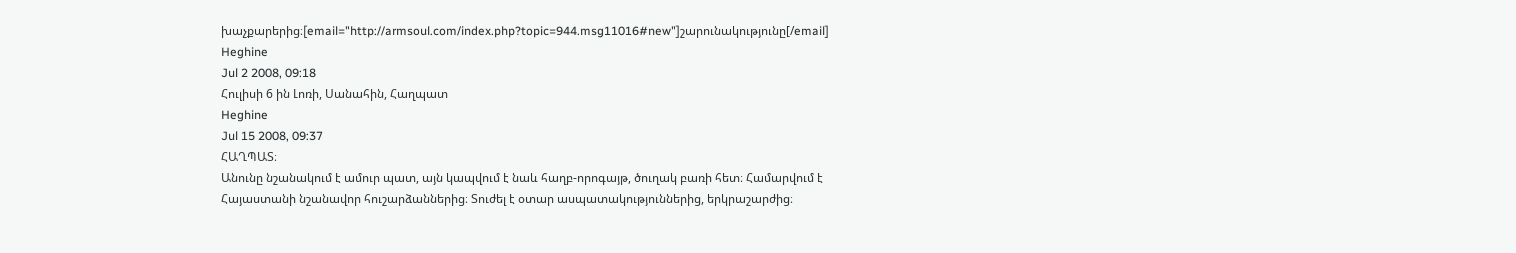խաչքարերից։[email="http://armsoul.com/index.php?topic=944.msg11016#new"]շարունակությունը[/email]
Heghine
Jul 2 2008, 09:18
Հուլիսի 6 ին Լոռի, Սանահին, Հաղպատ
Heghine
Jul 15 2008, 09:37
ՀԱՂՊԱՏ։
Անունը նշանակում է ամուր պատ, այն կապվում է նաև հաղբ-որոգայթ, ծուղակ բառի հետ։ Համարվում է Հայաստանի նշանավոր հուշարձաններից։ Տուժել է օտար ասպատակություններից, երկրաշարժից։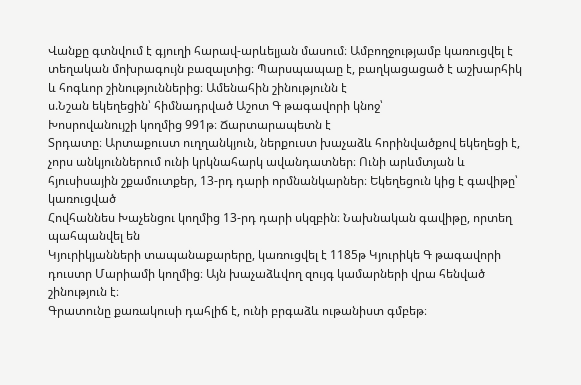Վանքը գտնվում է գյուղի հարավ-արևելյան մասում։ Ամբողջությամբ կառուցվել է տեղական մոխրագույն բազալտից։ Պարսպապաը է, բաղկացացած է աշխարհիկ և հոգևոր շինություններից։ Ամենահին շինությունն է
ս.Նշան եկեղեցին՝ հիմնադրված Աշոտ Գ թագավորի կնոջ՝
Խոսրովանույշի կողմից 991թ։ Ճարտարապետն է
Տրդատը։ Արտաքուստ ուղղանկյուն, ներքուստ խաչաձև հորինվածքով եկեղեցի է, չորս անկյուններում ունի կրկնահարկ ավանդատներ։ Ունի արևմտյան և հյուսիսային շքամուտքեր, 13-րդ դարի որմնանկարներ։ Եկեղեցուն կից է գավիթը՝ կառուցված
Հովհաննես Խաչենցու կողմից 13-րդ դարի սկզբին։ Նախնական գավիթը, որտեղ պահպանվել են
Կյուրիկյանների տապանաքարերը, կառուցվել է 1185թ Կյուրիկե Գ թագավորի դուստր Մարիամի կողմից։ Այն խաչաձևվող զույգ կամարների վրա հենված շինություն է։
Գրատունը քառակուսի դահլիճ է, ունի բրգաձև ութանիստ գմբեթ։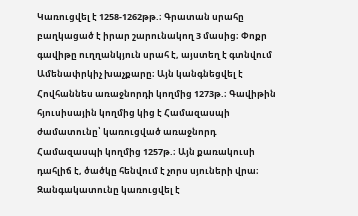Կառուցվել է 1258-1262թթ.։ Գրատան սրահը բաղկացած է իրար շարունակող 3 մասից։ Փոքր գավիթը ուղղանկյուն սրահ է, այստեղ է գտնվում Ամենափրկիչ խաչքարը։ Այն կանգնեցվել է
Հովհաննես առաջնորդի կողմից 1273թ.։ Գավիթին հյուսիսային կողմից կից է Համազասպի ժամատունը՝ կառուցված առաջնորդ Համազասպի կողմից 1257թ.։ Այն քառակուսի դահլիճ է, ծածկը հենվում է չորս սյուների վրա։
Զանգակատունը կառուցվել է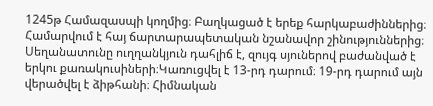1245թ Համազասպի կողմից։ Բաղկացած է երեք հարկաբաժիններից։ Համարվում է հայ ճարտարապետական նշանավոր շինություններից։ Սեղանատունը ուղղանկյուն դահլիճ է, զույգ սյուներով բաժանված է երկու քառակուսիների։Կառուցվել է 13-րդ դարում։ 19-րդ դարում այն վերածվել է ձիթհանի։ Հիմնական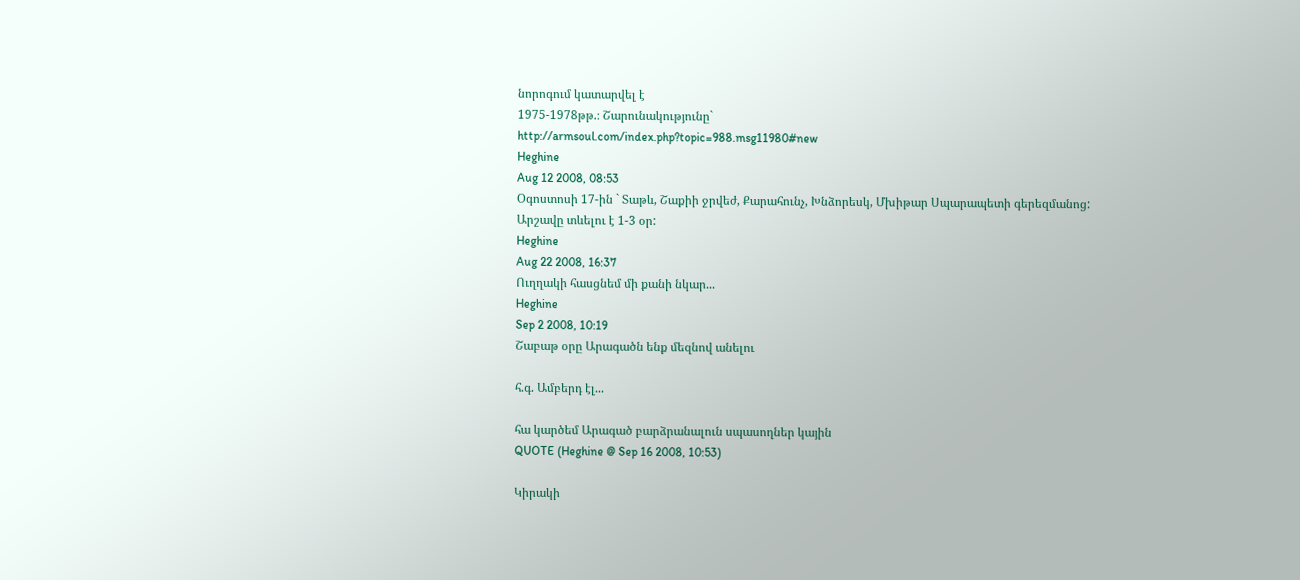նորոգում կատարվել է
1975-1978թթ.։ Շարունակությունը`
http://armsoul.com/index.php?topic=988.msg11980#new
Heghine
Aug 12 2008, 08:53
Օգոստոսի 17-ին ` Տաթև, Շաքիի ջրվեժ, Քարահունչ, Խնձորեսկ, Մխիթար Սպարապետի գերեզմանոց:
Արշավը տևելու է 1-3 օր:
Heghine
Aug 22 2008, 16:37
Ուղղակի հասցնեմ մի քանի նկար...
Heghine
Sep 2 2008, 10:19
Շաբաթ օրը Արագածն ենք մեզնով անելու

հ.գ. Ամբերդ էլ...

հա կարծեմ Արագած բարձրանալուն սպասողներ կային
QUOTE (Heghine @ Sep 16 2008, 10:53)

Կիրակի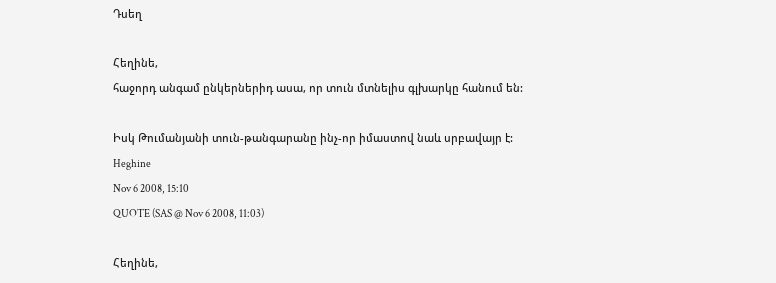Դսեղ

Հեղինե,
հաջորդ անգամ ընկերներիդ ասա, որ տուն մտնելիս գլխարկը հանում են:

Իսկ Թումանյանի տուն-թանգարանը ինչ-որ իմաստով նաև սրբավայր է:
Heghine
Nov 6 2008, 15:10
QUOTE (SAS @ Nov 6 2008, 11:03)

Հեղինե,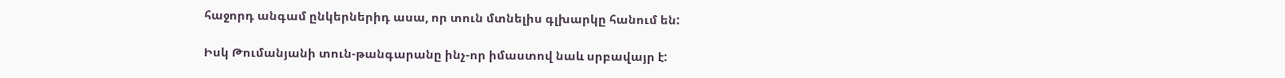հաջորդ անգամ ընկերներիդ ասա, որ տուն մտնելիս գլխարկը հանում են:

Իսկ Թումանյանի տուն-թանգարանը ինչ-որ իմաստով նաև սրբավայր է: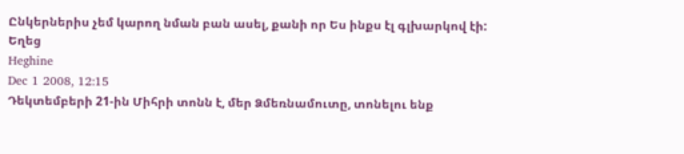Ընկերներիս չեմ կարող նման բան ասել, քանի որ Ես ինքս էլ գլխարկով էի:
Եղեց
Heghine
Dec 1 2008, 12:15
Դեկտեմբերի 21-ին Միհրի տոնն է, մեր Ձմեռնամուտը, տոնելու ենք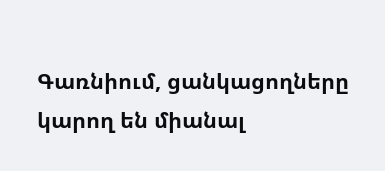Գառնիում, ցանկացողները կարող են միանալ